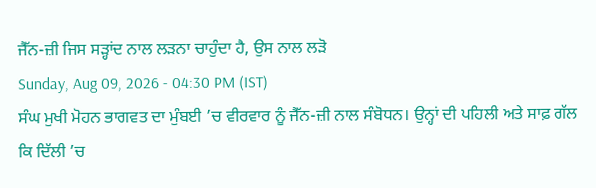ਜੈੱਨ-ਜ਼ੀ ਜਿਸ ਸੜ੍ਹਾਂਦ ਨਾਲ ਲੜਨਾ ਚਾਹੁੰਦਾ ਹੈ, ਉਸ ਨਾਲ ਲੜੋ
Sunday, Aug 09, 2026 - 04:30 PM (IST)
ਸੰਘ ਮੁਖੀ ਮੋਹਨ ਭਾਗਵਤ ਦਾ ਮੁੰਬਈ ’ਚ ਵੀਰਵਾਰ ਨੂੰ ਜੈੱਨ-ਜ਼ੀ ਨਾਲ ਸੰਬੋਧਨ। ਉਨ੍ਹਾਂ ਦੀ ਪਹਿਲੀ ਅਤੇ ਸਾਫ਼ ਗੱਲ ਕਿ ਦਿੱਲੀ ’ਚ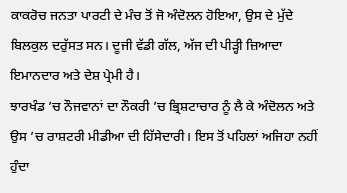ਕਾਕਰੋਚ ਜਨਤਾ ਪਾਰਟੀ ਦੇ ਮੰਚ ਤੋਂ ਜੋ ਅੰਦੋਲਨ ਹੋਇਆ, ਉਸ ਦੇ ਮੁੱਦੇ ਬਿਲਕੁਲ ਦਰੁੱਸਤ ਸਨ। ਦੂਜੀ ਵੱਡੀ ਗੱਲ, ਅੱਜ ਦੀ ਪੀੜ੍ਹੀ ਜ਼ਿਆਦਾ ਇਮਾਨਦਾਰ ਅਤੇ ਦੇਸ਼ ਪ੍ਰੇਮੀ ਹੈ।
ਝਾਰਖੰਡ ’ਚ ਨੌਜਵਾਨਾਂ ਦਾ ਨੌਕਰੀ ’ਚ ਭ੍ਰਿਸ਼ਟਾਚਾਰ ਨੂੰ ਲੈ ਕੇ ਅੰਦੋਲਨ ਅਤੇ ਉਸ ’ਚ ਰਾਸ਼ਟਰੀ ਮੀਡੀਆ ਦੀ ਹਿੱਸੇਦਾਰੀ। ਇਸ ਤੋਂ ਪਹਿਲਾਂ ਅਜਿਹਾ ਨਹੀਂ ਹੁੰਦਾ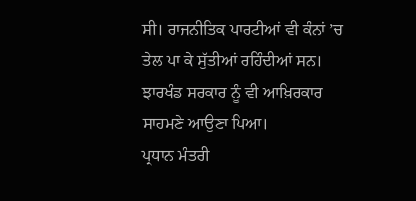ਸੀ। ਰਾਜਨੀਤਿਕ ਪਾਰਟੀਆਂ ਵੀ ਕੰਨਾਂ ’ਚ ਤੇਲ ਪਾ ਕੇ ਸੁੱਤੀਆਂ ਰਹਿੰਦੀਆਂ ਸਨ। ਝਾਰਖੰਡ ਸਰਕਾਰ ਨੂੰ ਵੀ ਆਖ਼ਿਰਕਾਰ ਸਾਹਮਣੇ ਆਉਣਾ ਪਿਆ।
ਪ੍ਰਧਾਨ ਮੰਤਰੀ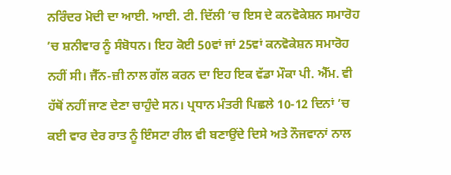ਨਰਿੰਦਰ ਮੋਦੀ ਦਾ ਆਈ. ਆਈ. ਟੀ. ਦਿੱਲੀ ’ਚ ਇਸ ਦੇ ਕਨਵੋਕੇਸ਼ਨ ਸਮਾਰੋਹ ’ਚ ਸ਼ਨੀਵਾਰ ਨੂੰ ਸੰਬੋਧਨ। ਇਹ ਕੋਈ 50ਵਾਂ ਜਾਂ 25ਵਾਂ ਕਨਵੋਕੇਸ਼ਨ ਸਮਾਰੋਹ ਨਹੀਂ ਸੀ। ਜੈੱਨ-ਜ਼ੀ ਨਾਲ ਗੱਲ ਕਰਨ ਦਾ ਇਹ ਇਕ ਵੱਡਾ ਮੌਕਾ ਪੀ. ਐੱਮ. ਵੀ ਹੱਥੋਂ ਨਹੀਂ ਜਾਣ ਦੇਣਾ ਚਾਹੁੰਦੇ ਸਨ। ਪ੍ਰਧਾਨ ਮੰਤਰੀ ਪਿਛਲੇ 10-12 ਦਿਨਾਂ ’ਚ ਕਈ ਵਾਰ ਦੇਰ ਰਾਤ ਨੂੰ ਇੰਸਟਾ ਰੀਲ ਵੀ ਬਣਾਉਂਦੇ ਦਿਸੇ ਅਤੇ ਨੌਜਵਾਨਾਂ ਨਾਲ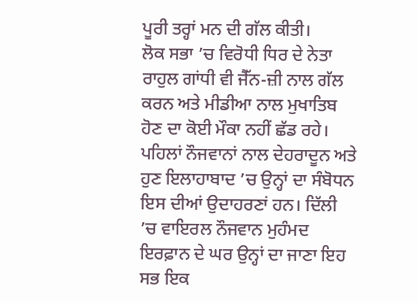ਪੂਰੀ ਤਰ੍ਹਾਂ ਮਨ ਦੀ ਗੱਲ ਕੀਤੀ।
ਲੋਕ ਸਭਾ ’ਚ ਵਿਰੋਧੀ ਧਿਰ ਦੇ ਨੇਤਾ ਰਾਹੁਲ ਗਾਂਧੀ ਵੀ ਜੈੱਨ-ਜ਼ੀ ਨਾਲ ਗੱਲ ਕਰਨ ਅਤੇ ਮੀਡੀਆ ਨਾਲ ਮੁਖਾਤਿਬ ਹੋਣ ਦਾ ਕੋਈ ਮੌਕਾ ਨਹੀਂ ਛੱਡ ਰਹੇ। ਪਹਿਲਾਂ ਨੌਜਵਾਨਾਂ ਨਾਲ ਦੇਹਰਾਦੂਨ ਅਤੇ ਹੁਣ ਇਲਾਹਾਬਾਦ ’ਚ ਉਨ੍ਹਾਂ ਦਾ ਸੰਬੋਧਨ ਇਸ ਦੀਆਂ ਉਦਾਹਰਣਾਂ ਹਨ। ਦਿੱਲੀ ’ਚ ਵਾਇਰਲ ਨੌਜਵਾਨ ਮੁਹੰਮਦ ਇਰਫ਼ਾਨ ਦੇ ਘਰ ਉਨ੍ਹਾਂ ਦਾ ਜਾਣਾ ਇਹ ਸਭ ਇਕ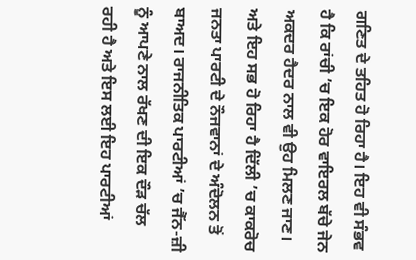ਗਣਿਤ ਦੇ ਤਹਿਤ ਹੋ ਰਿਹਾ ਹੈ। ਇਹ ਵੀ ਸੰਭਵ ਹੈ ਕਿ ਰਾਂਚੀ ’ਚ ਇਕ ਹੋਰ ਵਾਇਰਲ ਬੱਚੇ ਜੇਨ ਅਕਦਰ ਹੈਦਰ ਨਾਲ ਵੀ ਉਹ ਮਿਲਣ ਜਾਣ।
ਅਤੇ ਇਹ ਸਭ ਹੋ ਰਿਹਾ ਹੈ ਦਿੱਲੀ ’ਚ ਕਾਕਰੋਚ ਜਨਤਾ ਪਾਰਟੀ ਦੇ ਨੌਜਵਾਨਾਂ ਦੇ ਅੰਦੋਲਨ ਤੋਂ ਬਾਅਦ। ਰਾਜਨੀਤਿਕ ਪਾਰਟੀਆਂ ’ਚ ਜੈੱਨ-ਜ਼ੀ ਨੂੰ ਆਪਣੇ ਨਾਲ ਰੱਖਣ ਦੀ ਇਕ ਦੌੜ ਚੱਲ ਰਹੀ ਹੈ ਅਤੇ ਇਸ ਲਈ ਇਹ ਪਾਰਟੀਆਂ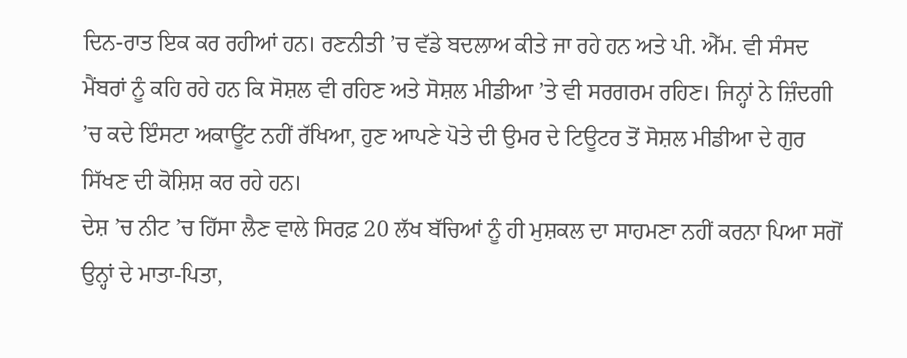ਦਿਨ-ਰਾਤ ਇਕ ਕਰ ਰਹੀਆਂ ਹਨ। ਰਣਨੀਤੀ ’ਚ ਵੱਡੇ ਬਦਲਾਅ ਕੀਤੇ ਜਾ ਰਹੇ ਹਨ ਅਤੇ ਪੀ. ਐੱਮ. ਵੀ ਸੰਸਦ ਮੈਂਬਰਾਂ ਨੂੰ ਕਹਿ ਰਹੇ ਹਨ ਕਿ ਸੋਸ਼ਲ ਵੀ ਰਹਿਣ ਅਤੇ ਸੋਸ਼ਲ ਮੀਡੀਆ ’ਤੇ ਵੀ ਸਰਗਰਮ ਰਹਿਣ। ਜਿਨ੍ਹਾਂ ਨੇ ਜ਼ਿੰਦਗੀ ’ਚ ਕਦੇ ਇੰਸਟਾ ਅਕਾਊਂਟ ਨਹੀਂ ਰੱਖਿਆ, ਹੁਣ ਆਪਣੇ ਪੋਤੇ ਦੀ ਉਮਰ ਦੇ ਟਿਊਟਰ ਤੋਂ ਸੋਸ਼ਲ ਮੀਡੀਆ ਦੇ ਗੁਰ ਸਿੱਖਣ ਦੀ ਕੋਸ਼ਿਸ਼ ਕਰ ਰਹੇ ਹਨ।
ਦੇਸ਼ ’ਚ ਨੀਟ ’ਚ ਹਿੱਸਾ ਲੈਣ ਵਾਲੇ ਸਿਰਫ਼ 20 ਲੱਖ ਬੱਚਿਆਂ ਨੂੰ ਹੀ ਮੁਸ਼ਕਲ ਦਾ ਸਾਹਮਣਾ ਨਹੀਂ ਕਰਨਾ ਪਿਆ ਸਗੋਂ ਉਨ੍ਹਾਂ ਦੇ ਮਾਤਾ-ਪਿਤਾ,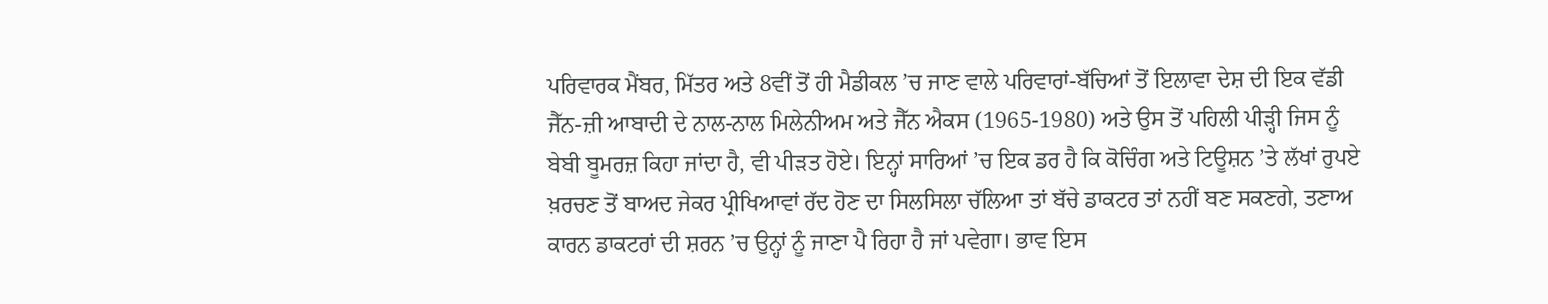ਪਰਿਵਾਰਕ ਮੈਂਬਰ, ਮਿੱਤਰ ਅਤੇ 8ਵੀਂ ਤੋਂ ਹੀ ਮੈਡੀਕਲ ’ਚ ਜਾਣ ਵਾਲੇ ਪਰਿਵਾਰਾਂ-ਬੱਚਿਆਂ ਤੋਂ ਇਲਾਵਾ ਦੇਸ਼ ਦੀ ਇਕ ਵੱਡੀ ਜੈੱਨ-ਜ਼ੀ ਆਬਾਦੀ ਦੇ ਨਾਲ-ਨਾਲ ਮਿਲੇਨੀਅਮ ਅਤੇ ਜੈੱਨ ਐਕਸ (1965-1980) ਅਤੇ ਉਸ ਤੋਂ ਪਹਿਲੀ ਪੀੜ੍ਹੀ ਜਿਸ ਨੂੰ ਬੇਬੀ ਬੂਮਰਜ਼ ਕਿਹਾ ਜਾਂਦਾ ਹੈ, ਵੀ ਪੀੜਤ ਹੋਏ। ਇਨ੍ਹਾਂ ਸਾਰਿਆਂ ’ਚ ਇਕ ਡਰ ਹੈ ਕਿ ਕੋਚਿੰਗ ਅਤੇ ਟਿਊਸ਼ਨ ’ਤੇ ਲੱਖਾਂ ਰੁਪਏ ਖ਼ਰਚਣ ਤੋਂ ਬਾਅਦ ਜੇਕਰ ਪ੍ਰੀਖਿਆਵਾਂ ਰੱਦ ਹੋਣ ਦਾ ਸਿਲਸਿਲਾ ਚੱਲਿਆ ਤਾਂ ਬੱਚੇ ਡਾਕਟਰ ਤਾਂ ਨਹੀਂ ਬਣ ਸਕਣਗੇ, ਤਣਾਅ ਕਾਰਨ ਡਾਕਟਰਾਂ ਦੀ ਸ਼ਰਨ ’ਚ ਉਨ੍ਹਾਂ ਨੂੰ ਜਾਣਾ ਪੈ ਰਿਹਾ ਹੈ ਜਾਂ ਪਵੇਗਾ। ਭਾਵ ਇਸ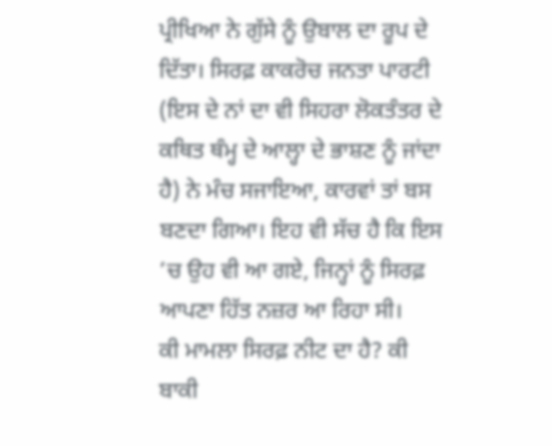ਪ੍ਰੀਖਿਆ ਨੇ ਗੁੱਸੇ ਨੂੰ ਉਬਾਲ ਦਾ ਰੂਪ ਦੇ ਦਿੱਤਾ। ਸਿਰਫ਼ ਕਾਕਰੋਚ ਜਨਤਾ ਪਾਰਟੀ (ਇਸ ਦੇ ਨਾਂ ਦਾ ਵੀ ਸਿਹਰਾ ਲੋਕਤੰਤਰ ਦੇ ਕਥਿਤ ਥੰਮ੍ਹ ਦੇ ਆਲ੍ਹਾ ਦੇ ਭਾਸ਼ਣ ਨੂੰ ਜਾਂਦਾ ਹੈ) ਨੇ ਮੰਚ ਸਜਾਇਆ, ਕਾਰਵਾਂ ਤਾਂ ਬਸ ਬਣਦਾ ਗਿਆ। ਇਹ ਵੀ ਸੱਚ ਹੈ ਕਿ ਇਸ ’ਚ ਉਹ ਵੀ ਆ ਗਏ, ਜਿਨ੍ਹਾਂ ਨੂੰ ਸਿਰਫ਼ ਆਪਣਾ ਹਿੱਤ ਨਜ਼ਰ ਆ ਰਿਹਾ ਸੀ।
ਕੀ ਮਾਮਲਾ ਸਿਰਫ਼ ਨੀਟ ਦਾ ਹੈ? ਕੀ ਬਾਕੀ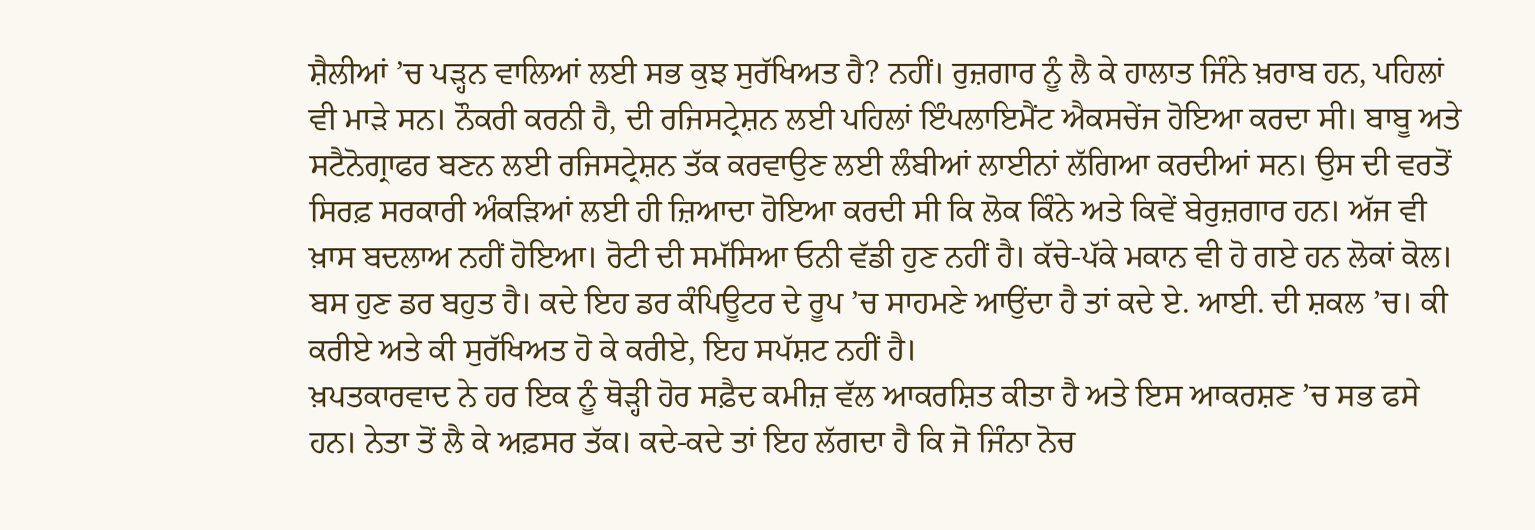ਸ਼ੈਲੀਆਂ ’ਚ ਪੜ੍ਹਨ ਵਾਲਿਆਂ ਲਈ ਸਭ ਕੁਝ ਸੁਰੱਖਿਅਤ ਹੈ? ਨਹੀਂ। ਰੁਜ਼ਗਾਰ ਨੂੰ ਲੈ ਕੇ ਹਾਲਾਤ ਜਿੰਨੇ ਖ਼ਰਾਬ ਹਨ, ਪਹਿਲਾਂ ਵੀ ਮਾੜੇ ਸਨ। ਨੌਕਰੀ ਕਰਨੀ ਹੈ, ਦੀ ਰਜਿਸਟ੍ਰੇਸ਼ਨ ਲਈ ਪਹਿਲਾਂ ਇੰਪਲਾਇਮੈਂਟ ਐਕਸਚੇਂਜ ਹੋਇਆ ਕਰਦਾ ਸੀ। ਬਾਬੂ ਅਤੇ ਸਟੈਨੋਗ੍ਰਾਫਰ ਬਣਨ ਲਈ ਰਜਿਸਟ੍ਰੇਸ਼ਨ ਤੱਕ ਕਰਵਾਉਣ ਲਈ ਲੰਬੀਆਂ ਲਾਈਨਾਂ ਲੱਗਿਆ ਕਰਦੀਆਂ ਸਨ। ਉਸ ਦੀ ਵਰਤੋਂ ਸਿਰਫ਼ ਸਰਕਾਰੀ ਅੰਕੜਿਆਂ ਲਈ ਹੀ ਜ਼ਿਆਦਾ ਹੋਇਆ ਕਰਦੀ ਸੀ ਕਿ ਲੋਕ ਕਿੰਨੇ ਅਤੇ ਕਿਵੇਂ ਬੇਰੁਜ਼ਗਾਰ ਹਨ। ਅੱਜ ਵੀ ਖ਼ਾਸ ਬਦਲਾਅ ਨਹੀਂ ਹੋਇਆ। ਰੋਟੀ ਦੀ ਸਮੱਸਿਆ ਓਨੀ ਵੱਡੀ ਹੁਣ ਨਹੀਂ ਹੈ। ਕੱਚੇ-ਪੱਕੇ ਮਕਾਨ ਵੀ ਹੋ ਗਏ ਹਨ ਲੋਕਾਂ ਕੋਲ। ਬਸ ਹੁਣ ਡਰ ਬਹੁਤ ਹੈ। ਕਦੇ ਇਹ ਡਰ ਕੰਪਿਊਟਰ ਦੇ ਰੂਪ ’ਚ ਸਾਹਮਣੇ ਆਉਂਦਾ ਹੈ ਤਾਂ ਕਦੇ ਏ. ਆਈ. ਦੀ ਸ਼ਕਲ ’ਚ। ਕੀ ਕਰੀਏ ਅਤੇ ਕੀ ਸੁਰੱਖਿਅਤ ਹੋ ਕੇ ਕਰੀਏ, ਇਹ ਸਪੱਸ਼ਟ ਨਹੀਂ ਹੈ।
ਖ਼ਪਤਕਾਰਵਾਦ ਨੇ ਹਰ ਇਕ ਨੂੰ ਥੋੜ੍ਹੀ ਹੋਰ ਸਫ਼ੈਦ ਕਮੀਜ਼ ਵੱਲ ਆਕਰਸ਼ਿਤ ਕੀਤਾ ਹੈ ਅਤੇ ਇਸ ਆਕਰਸ਼ਣ ’ਚ ਸਭ ਫਸੇ ਹਨ। ਨੇਤਾ ਤੋਂ ਲੈ ਕੇ ਅਫ਼ਸਰ ਤੱਕ। ਕਦੇ-ਕਦੇ ਤਾਂ ਇਹ ਲੱਗਦਾ ਹੈ ਕਿ ਜੋ ਜਿੰਨਾ ਨੋਚ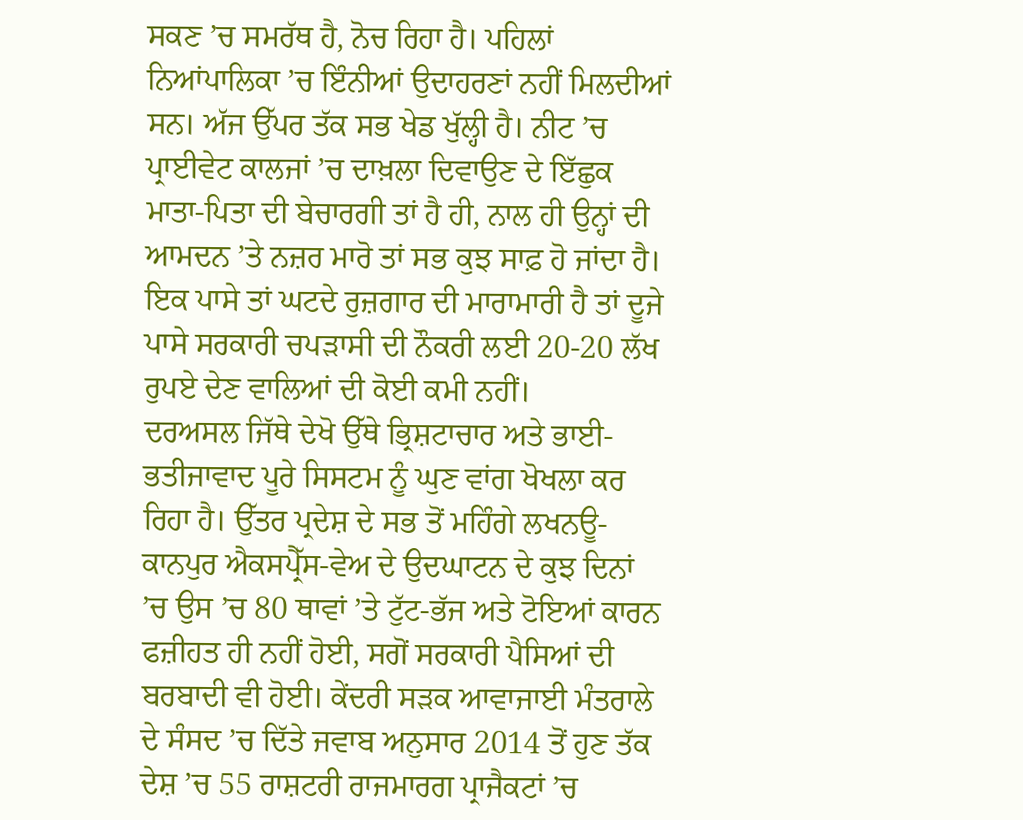ਸਕਣ ’ਚ ਸਮਰੱਥ ਹੈ, ਨੋਚ ਰਿਹਾ ਹੈ। ਪਹਿਲਾਂ ਨਿਆਂਪਾਲਿਕਾ ’ਚ ਇੰਨੀਆਂ ਉਦਾਹਰਣਾਂ ਨਹੀਂ ਮਿਲਦੀਆਂ ਸਨ। ਅੱਜ ਉੱਪਰ ਤੱਕ ਸਭ ਖੇਡ ਖੁੱਲ੍ਹੀ ਹੈ। ਨੀਟ ’ਚ ਪ੍ਰਾਈਵੇਟ ਕਾਲਜਾਂ ’ਚ ਦਾਖ਼ਲਾ ਦਿਵਾਉਣ ਦੇ ਇੱਛੁਕ ਮਾਤਾ-ਪਿਤਾ ਦੀ ਬੇਚਾਰਗੀ ਤਾਂ ਹੈ ਹੀ, ਨਾਲ ਹੀ ਉਨ੍ਹਾਂ ਦੀ ਆਮਦਨ ’ਤੇ ਨਜ਼ਰ ਮਾਰੋ ਤਾਂ ਸਭ ਕੁਝ ਸਾਫ਼ ਹੋ ਜਾਂਦਾ ਹੈ। ਇਕ ਪਾਸੇ ਤਾਂ ਘਟਦੇ ਰੁਜ਼ਗਾਰ ਦੀ ਮਾਰਾਮਾਰੀ ਹੈ ਤਾਂ ਦੂਜੇ ਪਾਸੇ ਸਰਕਾਰੀ ਚਪੜਾਸੀ ਦੀ ਨੌਕਰੀ ਲਈ 20-20 ਲੱਖ ਰੁਪਏ ਦੇਣ ਵਾਲਿਆਂ ਦੀ ਕੋਈ ਕਮੀ ਨਹੀਂ।
ਦਰਅਸਲ ਜਿੱਥੇ ਦੇਖੋ ਉੱਥੇ ਭ੍ਰਿਸ਼ਟਾਚਾਰ ਅਤੇ ਭਾਈ-ਭਤੀਜਾਵਾਦ ਪੂਰੇ ਸਿਸਟਮ ਨੂੰ ਘੁਣ ਵਾਂਗ ਖੋਖਲਾ ਕਰ ਰਿਹਾ ਹੈ। ਉੱਤਰ ਪ੍ਰਦੇਸ਼ ਦੇ ਸਭ ਤੋਂ ਮਹਿੰਗੇ ਲਖਨਊ-ਕਾਨਪੁਰ ਐਕਸਪ੍ਰੈੱਸ-ਵੇਅ ਦੇ ਉਦਘਾਟਨ ਦੇ ਕੁਝ ਦਿਨਾਂ ’ਚ ਉਸ ’ਚ 80 ਥਾਵਾਂ ’ਤੇ ਟੁੱਟ-ਭੱਜ ਅਤੇ ਟੋਇਆਂ ਕਾਰਨ ਫਜ਼ੀਹਤ ਹੀ ਨਹੀਂ ਹੋਈ, ਸਗੋਂ ਸਰਕਾਰੀ ਪੈਸਿਆਂ ਦੀ ਬਰਬਾਦੀ ਵੀ ਹੋਈ। ਕੇਂਦਰੀ ਸੜਕ ਆਵਾਜਾਈ ਮੰਤਰਾਲੇ ਦੇ ਸੰਸਦ ’ਚ ਦਿੱਤੇ ਜਵਾਬ ਅਨੁਸਾਰ 2014 ਤੋਂ ਹੁਣ ਤੱਕ ਦੇਸ਼ ’ਚ 55 ਰਾਸ਼ਟਰੀ ਰਾਜਮਾਰਗ ਪ੍ਰਾਜੈਕਟਾਂ ’ਚ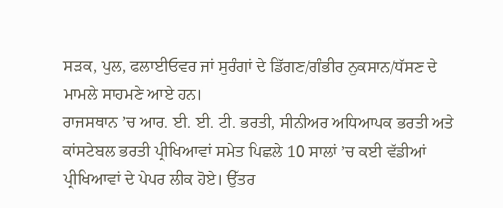ਸੜਕ, ਪੁਲ, ਫਲਾਈਓਵਰ ਜਾਂ ਸੁਰੰਗਾਂ ਦੇ ਡਿੱਗਣ/ਗੰਭੀਰ ਨੁਕਸਾਨ/ਧੱਸਣ ਦੇ ਮਾਮਲੇ ਸਾਹਮਣੇ ਆਏ ਹਨ।
ਰਾਜਸਥਾਨ ’ਚ ਆਰ. ਈ. ਈ. ਟੀ. ਭਰਤੀ, ਸੀਨੀਅਰ ਅਧਿਆਪਕ ਭਰਤੀ ਅਤੇ ਕਾਂਸਟੇਬਲ ਭਰਤੀ ਪ੍ਰੀਖਿਆਵਾਂ ਸਮੇਤ ਪਿਛਲੇ 10 ਸਾਲਾਂ ’ਚ ਕਈ ਵੱਡੀਆਂ ਪ੍ਰੀਖਿਆਵਾਂ ਦੇ ਪੇਪਰ ਲੀਕ ਹੋਏ। ਉੱਤਰ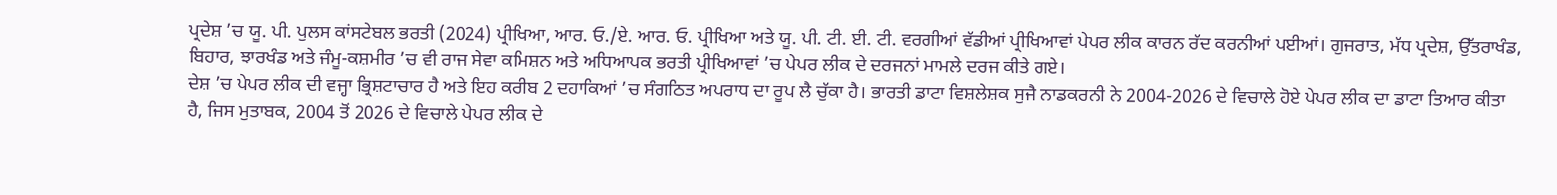ਪ੍ਰਦੇਸ਼ ’ਚ ਯੂ. ਪੀ. ਪੁਲਸ ਕਾਂਸਟੇਬਲ ਭਰਤੀ (2024) ਪ੍ਰੀਖਿਆ, ਆਰ. ਓ./ਏ. ਆਰ. ਓ. ਪ੍ਰੀਖਿਆ ਅਤੇ ਯੂ. ਪੀ. ਟੀ. ਈ. ਟੀ. ਵਰਗੀਆਂ ਵੱਡੀਆਂ ਪ੍ਰੀਖਿਆਵਾਂ ਪੇਪਰ ਲੀਕ ਕਾਰਨ ਰੱਦ ਕਰਨੀਆਂ ਪਈਆਂ। ਗੁਜਰਾਤ, ਮੱਧ ਪ੍ਰਦੇਸ਼, ਉੱਤਰਾਖੰਡ, ਬਿਹਾਰ, ਝਾਰਖੰਡ ਅਤੇ ਜੰਮੂ-ਕਸ਼ਮੀਰ ’ਚ ਵੀ ਰਾਜ ਸੇਵਾ ਕਮਿਸ਼ਨ ਅਤੇ ਅਧਿਆਪਕ ਭਰਤੀ ਪ੍ਰੀਖਿਆਵਾਂ ’ਚ ਪੇਪਰ ਲੀਕ ਦੇ ਦਰਜਨਾਂ ਮਾਮਲੇ ਦਰਜ ਕੀਤੇ ਗਏ।
ਦੇਸ਼ ’ਚ ਪੇਪਰ ਲੀਕ ਦੀ ਵਜ੍ਹਾ ਭ੍ਰਿਸ਼ਟਾਚਾਰ ਹੈ ਅਤੇ ਇਹ ਕਰੀਬ 2 ਦਹਾਕਿਆਂ ’ਚ ਸੰਗਠਿਤ ਅਪਰਾਧ ਦਾ ਰੂਪ ਲੈ ਚੁੱਕਾ ਹੈ। ਭਾਰਤੀ ਡਾਟਾ ਵਿਸ਼ਲੇਸ਼ਕ ਸੁਜੈ ਨਾਡਕਰਨੀ ਨੇ 2004-2026 ਦੇ ਵਿਚਾਲੇ ਹੋਏ ਪੇਪਰ ਲੀਕ ਦਾ ਡਾਟਾ ਤਿਆਰ ਕੀਤਾ ਹੈ, ਜਿਸ ਮੁਤਾਬਕ, 2004 ਤੋਂ 2026 ਦੇ ਵਿਚਾਲੇ ਪੇਪਰ ਲੀਕ ਦੇ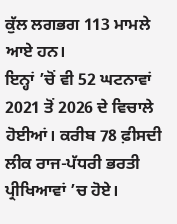ਕੁੱਲ ਲਗਭਗ 113 ਮਾਮਲੇ ਆਏ ਹਨ।
ਇਨ੍ਹਾਂ ’ਚੋਂ ਵੀ 52 ਘਟਨਾਵਾਂ 2021 ਤੋਂ 2026 ਦੇ ਵਿਚਾਲੇ ਹੋਈਆਂ। ਕਰੀਬ 78 ਫ਼ੀਸਦੀ ਲੀਕ ਰਾਜ-ਪੱਧਰੀ ਭਰਤੀ ਪ੍ਰੀਖਿਆਵਾਂ ’ਚ ਹੋਏ।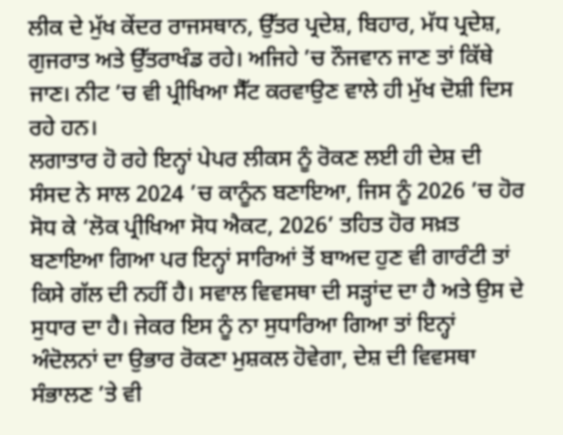ਲੀਕ ਦੇ ਮੁੱਖ ਕੇਂਦਰ ਰਾਜਸਥਾਨ, ਉੱਤਰ ਪ੍ਰਦੇਸ਼, ਬਿਹਾਰ, ਮੱਧ ਪ੍ਰਦੇਸ਼, ਗੁਜਰਾਤ ਅਤੇ ਉੱਤਰਾਖੰਡ ਰਹੇ। ਅਜਿਹੇ ’ਚ ਨੌਜਵਾਨ ਜਾਣ ਤਾਂ ਕਿੱਥੇ ਜਾਣ। ਨੀਟ ’ਚ ਵੀ ਪ੍ਰੀਖਿਆ ਸੈੱਟ ਕਰਵਾਉਣ ਵਾਲੇ ਹੀ ਮੁੱਖ ਦੋਸ਼ੀ ਦਿਸ ਰਹੇ ਹਨ।
ਲਗਾਤਾਰ ਹੋ ਰਹੇ ਇਨ੍ਹਾਂ ਪੇਪਰ ਲੀਕਸ ਨੂੰ ਰੋਕਣ ਲਈ ਹੀ ਦੇਸ਼ ਦੀ ਸੰਸਦ ਨੇ ਸਾਲ 2024 ’ਚ ਕਾਨੂੰਨ ਬਣਾਇਆ, ਜਿਸ ਨੂੰ 2026 ’ਚ ਹੋਰ ਸੋਧ ਕੇ ‘ਲੋਕ ਪ੍ਰੀਖਿਆ ਸੋਧ ਐਕਟ, 2026’ ਤਹਿਤ ਹੋਰ ਸਖ਼ਤ ਬਣਾਇਆ ਗਿਆ ਪਰ ਇਨ੍ਹਾਂ ਸਾਰਿਆਂ ਤੋਂ ਬਾਅਦ ਹੁਣ ਵੀ ਗਾਰੰਟੀ ਤਾਂ ਕਿਸੇ ਗੱਲ ਦੀ ਨਹੀਂ ਹੈ। ਸਵਾਲ ਵਿਵਸਥਾ ਦੀ ਸੜ੍ਹਾਂਦ ਦਾ ਹੈ ਅਤੇ ਉਸ ਦੇ ਸੁਧਾਰ ਦਾ ਹੈ। ਜੇਕਰ ਇਸ ਨੂੰ ਨਾ ਸੁਧਾਰਿਆ ਗਿਆ ਤਾਂ ਇਨ੍ਹਾਂ ਅੰਦੋਲਨਾਂ ਦਾ ਉਭਾਰ ਰੋਕਣਾ ਮੁਸ਼ਕਲ ਹੋਵੇਗਾ, ਦੇਸ਼ ਦੀ ਵਿਵਸਥਾ ਸੰਭਾਲਣ ’ਤੇ ਵੀ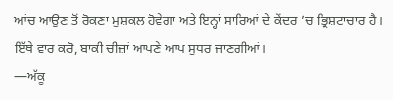ਆਂਚ ਆਉਣ ਤੋਂ ਰੋਕਣਾ ਮੁਸ਼ਕਲ ਹੋਵੇਗਾ ਅਤੇ ਇਨ੍ਹਾਂ ਸਾਰਿਆਂ ਦੇ ਕੇਂਦਰ ’ਚ ਭ੍ਰਿਸ਼ਟਾਚਾਰ ਹੈ। ਇੱਥੇ ਵਾਰ ਕਰੋ, ਬਾਕੀ ਚੀਜ਼ਾਂ ਆਪਣੇ ਆਪ ਸੁਧਰ ਜਾਣਗੀਆਂ।
—ਅੱਕੂ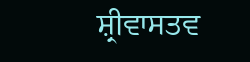ਸ਼੍ਰੀਵਾਸਤਵ